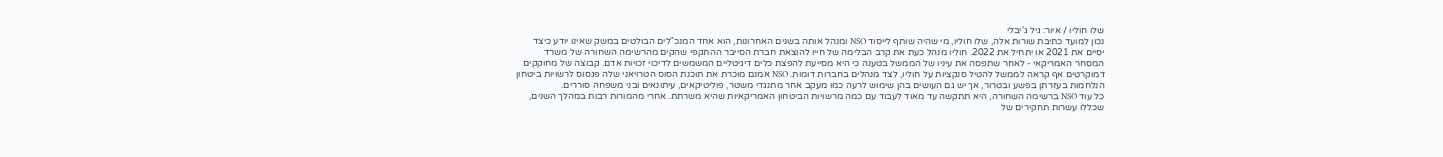שלו חוליו / איור: גיל ג'יבלי
נכון למועד כתיבת שורות אלה, שלו חוליו, מי שהיה שותף לייסוד NSO ומנהל אותה בשנים האחרונות, הוא אחד המנכ"לים הבולטים במשק שאינו יודע כיצד יסיים את 2021 או יתחיל את 2022. חוליו מנהל כעת את קרב הבלימה של חייו להוצאת חברת הסייבר ההתקפי שהקים מהרשימה השחורה של משרד המסחר האמריקאי - לאחר שתפסה את עיניו של הממשל בטענה כי היא מסייעת להפצת כלים דיגיטליים המשמשים לדיכוי זכויות אדם. קבוצה של מחוקקים דמוקרטים אף קראה לממשל להטיל סנקציות על חוליו, לצד מנהלים בחברות דומות. NSO אמנם מוכרת את תוכנת הסוס הטרויאני שלה פגסוס לרשויות ביטחון הנלחמות בעזרתן בפשע ובטרור, אך יש גם העושים בהן שימוש לרעה כמו מעקב אחר מתנגדי משטר, פוליטיקאים, עיתונאים ובני משפחה סוררים.
כל עוד NSO ברשימה השחורה, היא תתקשה עד מאוד לעבוד עם כמה מרשויות הביטחון האמריקאיות שהיא משרתת. אחרי מהמורות רבות במהלך השנים, שכללו עשרות תחקירים של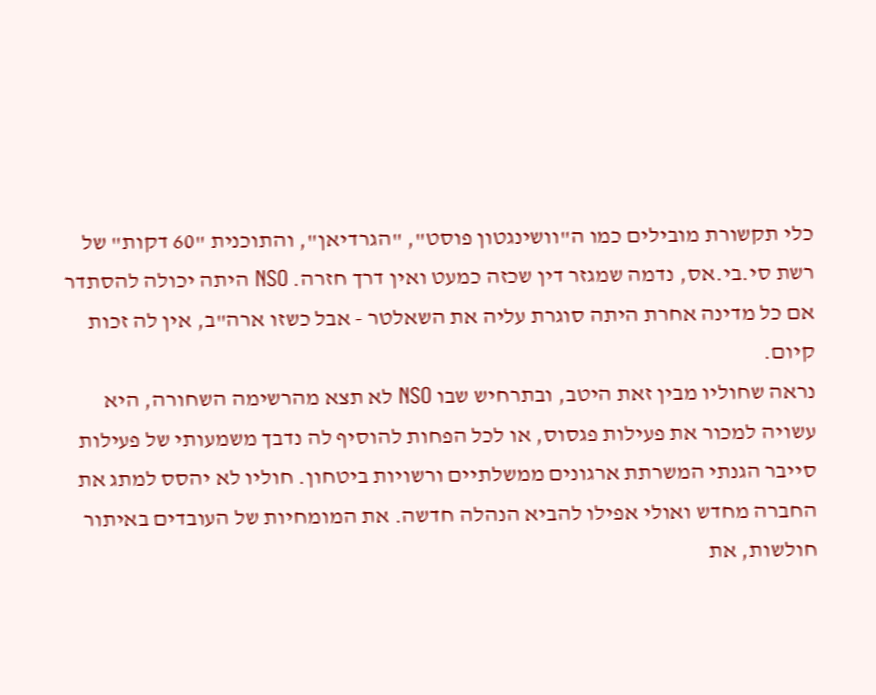כלי תקשורת מובילים כמו ה"וושינגטון פוסט", "הגרדיאן", והתוכנית "60 דקות" של רשת סי.בי.אס, נדמה שמגזר דין שכזה כמעט ואין דרך חזרה. NSO היתה יכולה להסתדר אם כל מדינה אחרת היתה סוגרת עליה את השאלטר - אבל כשזו ארה"ב, אין לה זכות קיום.
נראה שחוליו מבין זאת היטב, ובתרחיש שבו NSO לא תצא מהרשימה השחורה, היא עשויה למכור את פעילות פגסוס, או לכל הפחות להוסיף לה נדבך משמעותי של פעילות סייבר הגנתי המשרתת ארגונים ממשלתיים ורשויות ביטחון. חוליו לא יהסס למתג את החברה מחדש ואולי אפילו להביא הנהלה חדשה. את המומחיות של העובדים באיתור חולשות, את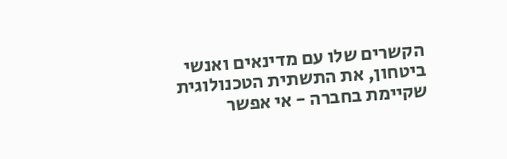הקשרים שלו עם מדינאים ואנשי ביטחון, את התשתית הטכנולוגית שקיימת בחברה - אי אפשר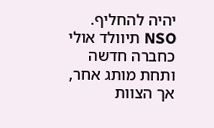יהיה להחליף.
NSO תיוולד אולי כחברה חדשה ותחת מותג אחר, אך הצוות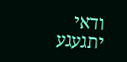ודאי יתגעגע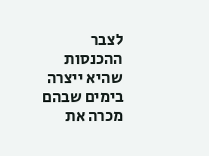לצבר ההכנסות שהיא ייצרה בימים שבהם מכרה את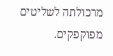מרכולתה לשליטים מפוקפקים.